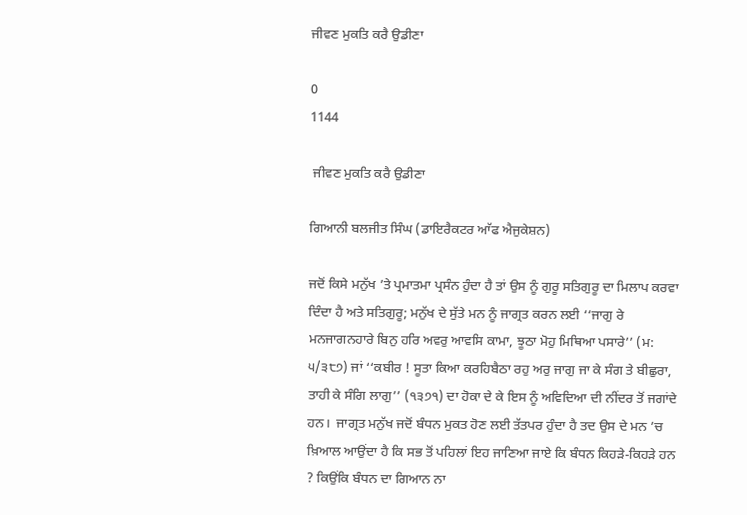ਜੀਵਣ ਮੁਕਤਿ ਕਰੈ ਉਡੀਣਾ

0
1144

 ਜੀਵਣ ਮੁਕਤਿ ਕਰੈ ਉਡੀਣਾ

ਗਿਆਨੀ ਬਲਜੀਤ ਸਿੰਘ (ਡਾਇਰੈਕਟਰ ਆੱਫ ਐਜੁਕੇਸ਼ਨ)

ਜਦੋਂ ਕਿਸੇ ਮਨੁੱਖ ’ਤੇ ਪ੍ਰਮਾਤਮਾ ਪ੍ਰਸੰਨ ਹੁੰਦਾ ਹੈ ਤਾਂ ਉਸ ਨੂੰ ਗੁਰੂ ਸਤਿਗੁਰੂ ਦਾ ਮਿਲਾਪ ਕਰਵਾ ਦਿੰਦਾ ਹੈ ਅਤੇ ਸਤਿਗੁਰੂ; ਮਨੁੱਖ ਦੇ ਸੁੱਤੇ ਮਨ ਨੂੰ ਜਾਗ੍ਰਤ ਕਰਨ ਲਈ ‘‘ਜਾਗੁ ਰੇ ਮਨਜਾਗਨਹਾਰੇ ਬਿਨੁ ਹਰਿ ਅਵਰੁ ਆਵਸਿ ਕਾਮਾ, ਝੂਠਾ ਮੋਹੁ ਮਿਥਿਆ ਪਸਾਰੇ’’ (ਮ: ੫/੩੮੭) ਜਾਂ ‘‘ਕਬੀਰ ! ਸੂਤਾ ਕਿਆ ਕਰਹਿਬੈਠਾ ਰਹੁ ਅਰੁ ਜਾਗੁ ਜਾ ਕੇ ਸੰਗ ਤੇ ਬੀਛੁਰਾ, ਤਾਹੀ ਕੇ ਸੰਗਿ ਲਾਗੁ’’ (੧੩੭੧) ਦਾ ਹੋਕਾ ਦੇ ਕੇ ਇਸ ਨੂੰ ਅਵਿਦਿਆ ਦੀ ਨੀਂਦਰ ਤੋਂ ਜਗਾਂਦੇ ਹਨ।  ਜਾਗ੍ਰਤ ਮਨੁੱਖ ਜਦੋਂ ਬੰਧਨ ਮੁਕਤ ਹੋਣ ਲਈ ਤੱਤਪਰ ਹੁੰਦਾ ਹੈ ਤਦ ਉਸ ਦੇ ਮਨ ’ਚ ਖ਼ਿਆਲ ਆਉਂਦਾ ਹੈ ਕਿ ਸਭ ਤੋਂ ਪਹਿਲਾਂ ਇਹ ਜਾਣਿਆ ਜਾਏ ਕਿ ਬੰਧਨ ਕਿਹੜੇ-ਕਿਹੜੇ ਹਨ  ? ਕਿਉਂਕਿ ਬੰਧਨ ਦਾ ਗਿਆਨ ਨਾ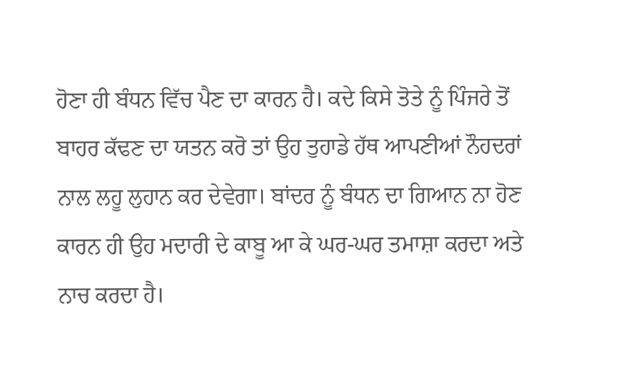ਹੋਣਾ ਹੀ ਬੰਧਨ ਵਿੱਚ ਪੈਣ ਦਾ ਕਾਰਨ ਹੈ। ਕਦੇ ਕਿਸੇ ਤੋਤੇ ਨੂੰ ਪਿੰਜਰੇ ਤੋਂ ਬਾਹਰ ਕੱਢਣ ਦਾ ਯਤਨ ਕਰੋ ਤਾਂ ਉਹ ਤੁਹਾਡੇ ਹੱਥ ਆਪਣੀਆਂ ਨੌਹਦਰਾਂ ਨਾਲ ਲਹੂ ਲੁਹਾਨ ਕਰ ਦੇਵੇਗਾ। ਬਾਂਦਰ ਨੂੰ ਬੰਧਨ ਦਾ ਗਿਆਨ ਨਾ ਹੋਣ ਕਾਰਨ ਹੀ ਉਹ ਮਦਾਰੀ ਦੇ ਕਾਬੂ ਆ ਕੇ ਘਰ-ਘਰ ਤਮਾਸ਼ਾ ਕਰਦਾ ਅਤੇ ਨਾਚ ਕਰਦਾ ਹੈ।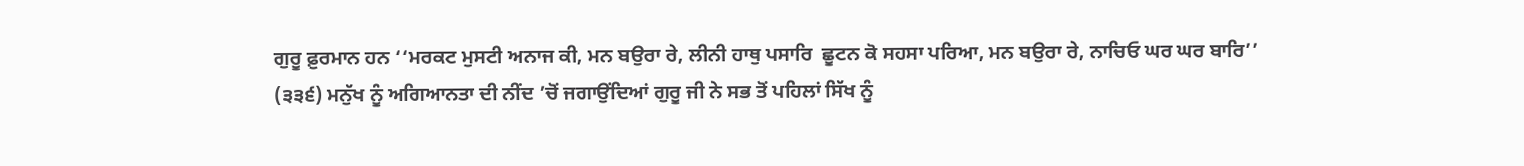ਗੁਰੂ ਫ਼ੁਰਮਾਨ ਹਨ ‘‘ਮਰਕਟ ਮੁਸਟੀ ਅਨਾਜ ਕੀ, ਮਨ ਬਉਰਾ ਰੇ, ਲੀਨੀ ਹਾਥੁ ਪਸਾਰਿ  ਛੂਟਨ ਕੋ ਸਹਸਾ ਪਰਿਆ, ਮਨ ਬਉਰਾ ਰੇ, ਨਾਚਿਓ ਘਰ ਘਰ ਬਾਰਿ’’ (੩੩੬) ਮਨੁੱਖ ਨੂੰ ਅਗਿਆਨਤਾ ਦੀ ਨੀਂਦ ’ਚੋਂ ਜਗਾਉਂਦਿਆਂ ਗੁਰੂ ਜੀ ਨੇ ਸਭ ਤੋਂ ਪਹਿਲਾਂ ਸਿੱਖ ਨੂੰ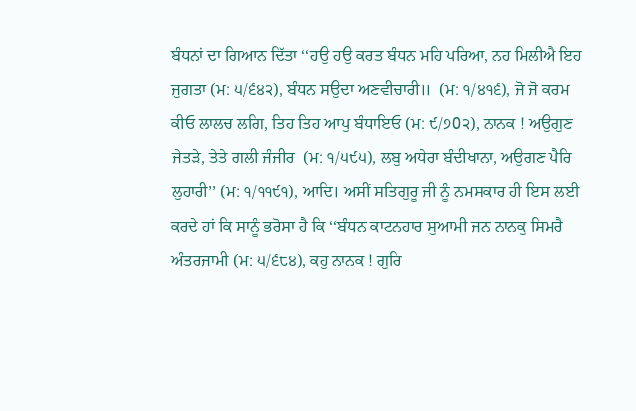ਬੰਧਨਾਂ ਦਾ ਗਿਆਨ ਦਿੱਤਾ ‘‘ਹਉ ਹਉ ਕਰਤ ਬੰਧਨ ਮਹਿ ਪਰਿਆ, ਨਹ ਮਿਲੀਐ ਇਹ ਜੁਗਤਾ (ਮ: ੫/੬੪੨), ਬੰਧਨ ਸਉਦਾ ਅਣਵੀਚਾਰੀ॥  (ਮ: ੧/੪੧੬), ਜੋ ਜੋ ਕਰਮ ਕੀਓ ਲਾਲਚ ਲਗਿ, ਤਿਹ ਤਿਹ ਆਪੁ ਬੰਧਾਇਓ (ਮ: ੯/੭0੨), ਨਾਨਕ ! ਅਉਗੁਣ ਜੇਤੜੇ, ਤੇਤੇ ਗਲੀ ਜੰਜੀਰ  (ਮ: ੧/੫੯੫), ਲਬੁ ਅਧੇਰਾ ਬੰਦੀਖਾਨਾ, ਅਉਗਣ ਪੈਰਿ ਲੁਹਾਰੀ’’ (ਮ: ੧/੧੧੯੧), ਆਦਿ। ਅਸੀਂ ਸਤਿਗੁਰੂ ਜੀ ਨੂੰ ਨਮਸਕਾਰ ਹੀ ਇਸ ਲਈ ਕਰਦੇ ਹਾਂ ਕਿ ਸਾਨੂੰ ਭਰੋਸਾ ਹੈ ਕਿ ‘‘ਬੰਧਨ ਕਾਟਨਹਾਰ ਸੁਆਮੀ ਜਨ ਨਾਨਕੁ ਸਿਮਰੈ ਅੰਤਰਜਾਮੀ (ਮ: ੫/੬੮੪), ਕਹੁ ਨਾਨਕ ! ਗੁਰਿ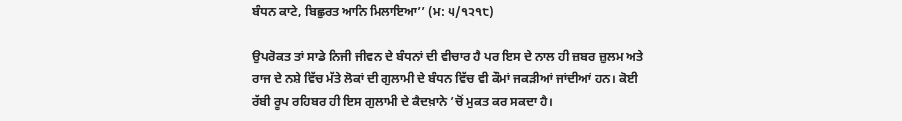ਬੰਧਨ ਕਾਟੇ, ਬਿਛੁਰਤ ਆਨਿ ਮਿਲਾਇਆ’’ (ਮ: ੫/੧੨੧੮)

ਉਪਰੋਕਤ ਤਾਂ ਸਾਡੇ ਨਿਜੀ ਜੀਵਨ ਦੇ ਬੰਧਨਾਂ ਦੀ ਵੀਚਾਰ ਹੈ ਪਰ ਇਸ ਦੇ ਨਾਲ ਹੀ ਜ਼ਬਰ ਜ਼ੁਲਮ ਅਤੇ ਰਾਜ ਦੇ ਨਸ਼ੇ ਵਿੱਚ ਮੱਤੇ ਲੋਕਾਂ ਦੀ ਗੁਲਾਮੀ ਦੇ ਬੰਧਨ ਵਿੱਚ ਵੀ ਕੌਮਾਂ ਜਕੜੀਆਂ ਜਾਂਦੀਆਂ ਹਨ। ਕੋਈ ਰੱਬੀ ਰੂਪ ਰਹਿਬਰ ਹੀ ਇਸ ਗੁਲਾਮੀ ਦੇ ਕੈਦਖ਼ਾਨੇ ’ਚੋਂ ਮੁਕਤ ਕਰ ਸਕਦਾ ਹੈ।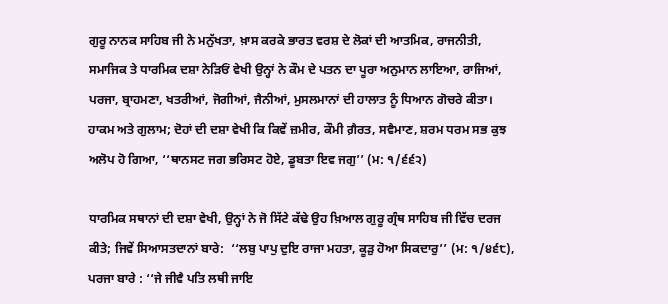ਗੁਰੂ ਨਾਨਕ ਸਾਹਿਬ ਜੀ ਨੇ ਮਨੁੱਖਤਾ, ਖ਼ਾਸ ਕਰਕੇ ਭਾਰਤ ਵਰਸ਼ ਦੇ ਲੋਕਾਂ ਦੀ ਆਤਮਿਕ, ਰਾਜਨੀਤੀ, ਸਮਾਜਿਕ ਤੇ ਧਾਰਮਿਕ ਦਸ਼ਾ ਨੇੜਿਓਂ ਵੇਖੀ ਉਨ੍ਹਾਂ ਨੇ ਕੌਮ ਦੇ ਪਤਨ ਦਾ ਪੂਰਾ ਅਨੁਮਾਨ ਲਾਇਆ, ਰਾਜਿਆਂ, ਪਰਜਾ, ਬ੍ਰਾਹਮਣਾ, ਖਤਰੀਆਂ, ਜੋਗੀਆਂ, ਜੈਨੀਆਂ, ਮੁਸਲਮਾਨਾਂ ਦੀ ਹਾਲਾਤ ਨੂੰ ਧਿਆਨ ਗੋਚਰੇ ਕੀਤਾ।  ਹਾਕਮ ਅਤੇ ਗੁਲਾਮ; ਦੋਹਾਂ ਦੀ ਦਸ਼ਾ ਵੇਖੀ ਕਿ ਕਿਵੇਂ ਜ਼ਮੀਰ, ਕੌਮੀ ਗ਼ੈਰਤ, ਸਵੈਮਾਣ, ਸ਼ਰਮ ਧਰਮ ਸਭ ਕੁਝ ਅਲੋਪ ਹੋ ਗਿਆ, ‘‘ਥਾਨਸਟ ਜਗ ਭਰਿਸਟ ਹੋਏ, ਡੂਬਤਾ ਇਵ ਜਗੁ’’ (ਮ: ੧/੬੬੨)

ਧਾਰਮਿਕ ਸਥਾਨਾਂ ਦੀ ਦਸ਼ਾ ਵੇਖੀ, ਉਨ੍ਹਾਂ ਨੇ ਜੋ ਸਿੱਟੇ ਕੱਢੇ ਉਹ ਖ਼ਿਆਲ ਗੁਰੂ ਗ੍ਰੰਥ ਸਾਹਿਬ ਜੀ ਵਿੱਚ ਦਰਜ ਕੀਤੇ; ਜਿਵੇਂ ਸਿਆਸਤਦਾਨਾਂ ਬਾਰੇ:  ‘‘ਲਬੁ ਪਾਪੁ ਦੁਇ ਰਾਜਾ ਮਹਤਾ, ਕੂੜੁ ਹੋਆ ਸਿਕਦਾਰੁ’’ (ਮ: ੧/੪੬੮), ਪਰਜਾ ਬਾਰੇ : ‘‘ਜੇ ਜੀਵੈ ਪਤਿ ਲਥੀ ਜਾਇ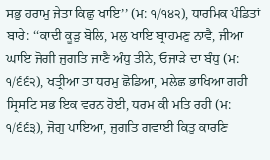ਸਭੁ ਹਰਾਮੁ ਜੇਤਾ ਕਿਛੁ ਖਾਇ’’ (ਮ: ੧/੧੪੨), ਧਾਰਮਿਕ ਪੰਡਿਤਾਂ ਬਾਰੇ: ‘‘ਕਾਦੀ ਕੂੜੁ ਬੋਲਿ, ਮਲੁ ਖਾਇ ਬ੍ਰਾਹਮਣੁ ਨਾਵੈ, ਜੀਆ ਘਾਇ ਜੋਗੀ ਜੁਗਤਿ ਜਾਣੈ ਅੰਧੁ ਤੀਨੇ, ਓਜਾੜੇ ਦਾ ਬੰਧੁ (ਮ: ੧/੬੬੨), ਖਤ੍ਰੀਆ ਤਾ ਧਰਮੁ ਛੋਡਿਆ, ਮਲੇਛ ਭਾਖਿਆ ਗਹੀ ਸ੍ਰਿਸਟਿ ਸਭ ਇਕ ਵਰਨ ਹੋਈ, ਧਰਮ ਕੀ ਮਤਿ ਰਹੀ (ਮ: ੧/੬੬੩), ਜੋਗੁ ਪਾਇਆ, ਜੁਗਤਿ ਗਵਾਈ ਕਿਤੁ ਕਾਰਣਿ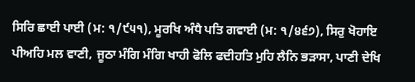ਸਿਰਿ ਛਾਈ ਪਾਈ (ਮ: ੧/੯੫੧), ਮੂਰਖਿ ਅੰਧੈ ਪਤਿ ਗਵਾਈ (ਮ: ੧/੪੬੭), ਸਿਰੁ ਖੋਹਾਇ ਪੀਅਹਿ ਮਲ ਵਾਣੀ, ਜੂਠਾ ਮੰਗਿ ਮੰਗਿ ਖਾਹੀ ਫੋਲਿ ਫਦੀਹਤਿ ਮੁਹਿ ਲੈਨਿ ਭੜਾਸਾ, ਪਾਣੀ ਦੇਖਿ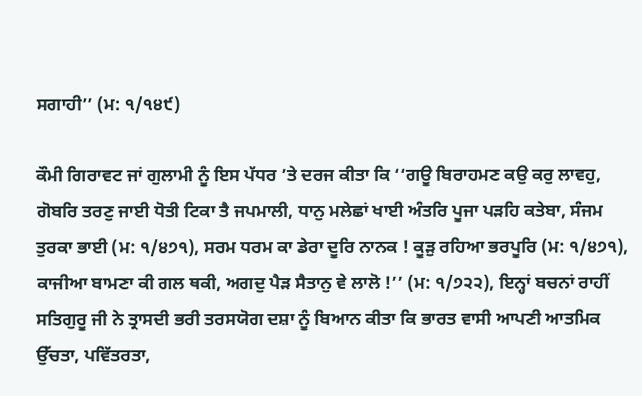ਸਗਾਹੀ’’ (ਮ: ੧/੧੪੯)

ਕੌਮੀ ਗਿਰਾਵਟ ਜਾਂ ਗੁਲਾਮੀ ਨੂੰ ਇਸ ਪੱਧਰ ’ਤੇ ਦਰਜ ਕੀਤਾ ਕਿ ‘‘ਗਊ ਬਿਰਾਹਮਣ ਕਉ ਕਰੁ ਲਾਵਹੁ, ਗੋਬਰਿ ਤਰਣੁ ਜਾਈ ਧੋਤੀ ਟਿਕਾ ਤੈ ਜਪਮਾਲੀ, ਧਾਨੁ ਮਲੇਛਾਂ ਖਾਈ ਅੰਤਰਿ ਪੂਜਾ ਪੜਹਿ ਕਤੇਬਾ, ਸੰਜਮ ਤੁਰਕਾ ਭਾਈ (ਮ: ੧/੪੭੧), ਸਰਮ ਧਰਮ ਕਾ ਡੇਰਾ ਦੂਰਿ ਨਾਨਕ ! ਕੂੜੁ ਰਹਿਆ ਭਰਪੂਰਿ (ਮ: ੧/੪੭੧), ਕਾਜੀਆ ਬਾਮਣਾ ਕੀ ਗਲ ਥਕੀ, ਅਗਦੁ ਪੈੜ ਸੈਤਾਨੁ ਵੇ ਲਾਲੋ !’’ (ਮ: ੧/੭੨੨), ਇਨ੍ਹਾਂ ਬਚਨਾਂ ਰਾਹੀਂ ਸਤਿਗੁਰੂ ਜੀ ਨੇ ਤ੍ਰਾਸਦੀ ਭਰੀ ਤਰਸਯੋਗ ਦਸ਼ਾ ਨੂੰ ਬਿਆਨ ਕੀਤਾ ਕਿ ਭਾਰਤ ਵਾਸੀ ਆਪਣੀ ਆਤਮਿਕ ਉੱਚਤਾ, ਪਵਿੱਤਰਤਾ,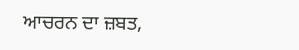ਆਚਰਨ ਦਾ ਜ਼ਬਤ,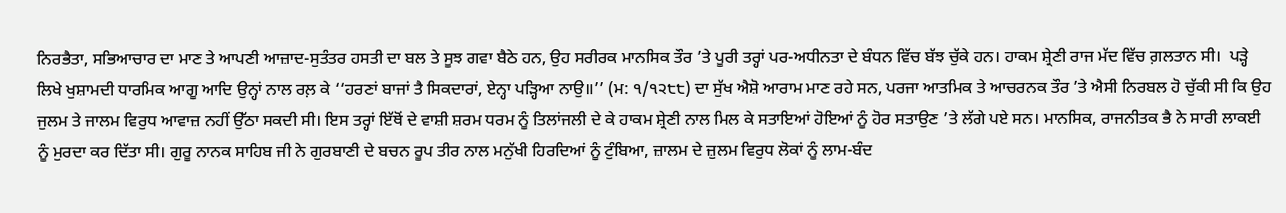ਨਿਰਭੈਤਾ, ਸਭਿਆਚਾਰ ਦਾ ਮਾਣ ਤੇ ਆਪਣੀ ਆਜ਼ਾਦ-ਸੁਤੰਤਰ ਹਸਤੀ ਦਾ ਬਲ ਤੇ ਸੂਝ ਗਵਾ ਬੈਠੇ ਹਨ, ਉਹ ਸਰੀਰਕ ਮਾਨਸਿਕ ਤੌਰ ’ਤੇ ਪੂਰੀ ਤਰ੍ਹਾਂ ਪਰ-ਅਧੀਨਤਾ ਦੇ ਬੰਧਨ ਵਿੱਚ ਬੱਝ ਚੁੱਕੇ ਹਨ। ਹਾਕਮ ਸ਼੍ਰੇਣੀ ਰਾਜ ਮੱਦ ਵਿੱਚ ਗ਼ਲਤਾਨ ਸੀ।  ਪੜ੍ਹੇ ਲਿਖੇ ਖੁਸ਼ਾਮਦੀ ਧਾਰਮਿਕ ਆਗੂ ਆਦਿ ਉਨ੍ਹਾਂ ਨਾਲ ਰਲ਼ ਕੇ ‘‘ਹਰਣਾਂ ਬਾਜਾਂ ਤੈ ਸਿਕਦਾਰਾਂ, ਏਨ੍ਹਾ ਪੜ੍ਹਿਆ ਨਾਉ॥’’ (ਮ: ੧/੧੨੮੮) ਦਾ ਸੁੱਖ ਐਸ਼ੋ ਆਰਾਮ ਮਾਣ ਰਹੇ ਸਨ, ਪਰਜਾ ਆਤਮਿਕ ਤੇ ਆਚਰਨਕ ਤੌਰ ’ਤੇ ਐਸੀ ਨਿਰਬਲ ਹੋ ਚੁੱਕੀ ਸੀ ਕਿ ਉਹ ਜੁਲਮ ਤੇ ਜਾਲਮ ਵਿਰੁਧ ਆਵਾਜ਼ ਨਹੀਂ ਉੱਠਾ ਸਕਦੀ ਸੀ। ਇਸ ਤਰ੍ਹਾਂ ਇੱਥੋਂ ਦੇ ਵਾਸ਼ੀ ਸ਼ਰਮ ਧਰਮ ਨੂੰ ਤਿਲਾਂਜਲੀ ਦੇ ਕੇ ਹਾਕਮ ਸ਼੍ਰੇਣੀ ਨਾਲ ਮਿਲ ਕੇ ਸਤਾਇਆਂ ਹੋਇਆਂ ਨੂੰ ਹੋਰ ਸਤਾਉਣ ’ਤੇ ਲੱਗੇ ਪਏ ਸਨ। ਮਾਨਸਿਕ, ਰਾਜਨੀਤਕ ਭੈ ਨੇ ਸਾਰੀ ਲਾਕਈ ਨੂੰ ਮੁਰਦਾ ਕਰ ਦਿੱਤਾ ਸੀ। ਗੁਰੂ ਨਾਨਕ ਸਾਹਿਬ ਜੀ ਨੇ ਗੁਰਬਾਣੀ ਦੇ ਬਚਨ ਰੂਪ ਤੀਰ ਨਾਲ ਮਨੁੱਖੀ ਹਿਰਦਿਆਂ ਨੂੰ ਟੁੰਬਿਆ, ਜ਼ਾਲਮ ਦੇ ਜ਼ੁਲਮ ਵਿਰੁਧ ਲੋਕਾਂ ਨੂੰ ਲਾਮ-ਬੰਦ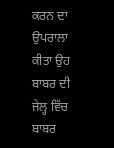ਕਰਨ ਦਾ ਉਪਰਾਲਾ ਕੀਤਾ ਉਹ ਬਾਬਰ ਦੀ ਜੇਲ੍ਹ ਵਿੱਚ ਬਾਬਰ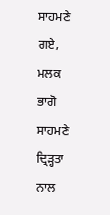ਸਾਹਮਣੇ ਗਏ, ਮਲਕ ਭਾਗੋ ਸਾਹਮਣੇ ਦ੍ਰਿੜ੍ਹਤਾ ਨਾਲ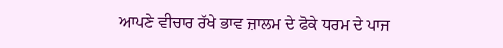ਆਪਣੇ ਵੀਚਾਰ ਰੱਖੇ ਭਾਵ ਜ਼ਾਲਮ ਦੇ ਫੋਕੇ ਧਰਮ ਦੇ ਪਾਜ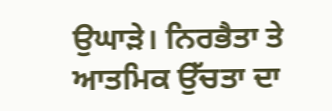ਉਘਾੜੇ। ਨਿਰਭੈਤਾ ਤੇ ਆਤਮਿਕ ਉੱਚਤਾ ਦਾ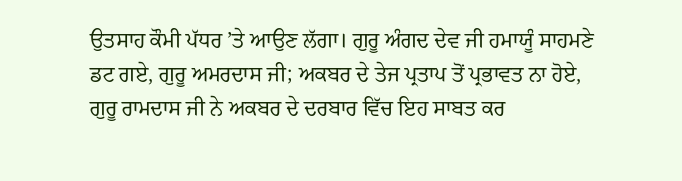ਉਤਸਾਹ ਕੌਮੀ ਪੱਧਰ ’ਤੇ ਆਉਣ ਲੱਗਾ। ਗੁਰੂ ਅੰਗਦ ਦੇਵ ਜੀ ਹਮਾਯੂੰ ਸਾਹਮਣੇ ਡਟ ਗਏ, ਗੁਰੂ ਅਮਰਦਾਸ ਜੀ; ਅਕਬਰ ਦੇ ਤੇਜ ਪ੍ਰਤਾਪ ਤੋਂ ਪ੍ਰਭਾਵਤ ਨਾ ਹੋਏ, ਗੁਰੂ ਰਾਮਦਾਸ ਜੀ ਨੇ ਅਕਬਰ ਦੇ ਦਰਬਾਰ ਵਿੱਚ ਇਹ ਸਾਬਤ ਕਰ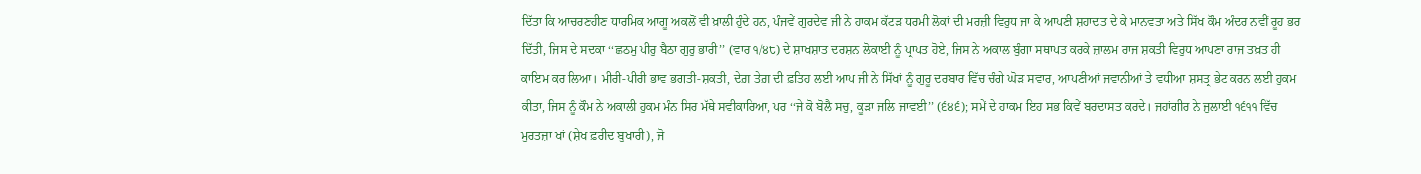ਦਿੱਤਾ ਕਿ ਆਚਰਣਹੀਣ ਧਾਰਮਿਕ ਆਗੂ ਅਕਲੋਂ ਵੀ ਖ਼ਾਲੀ ਹੁੰਦੇ ਹਨ, ਪੰਜਵੇਂ ਗੁਰਦੇਵ ਜੀ ਨੇ ਹਾਕਮ ਕੱਟੜ ਧਰਮੀ ਲੋਕਾਂ ਦੀ ਮਰਜ਼ੀ ਵਿਰੁਧ ਜਾ ਕੇ ਆਪਣੀ ਸ਼ਹਾਦਤ ਦੇ ਕੇ ਮਾਨਵਤਾ ਅਤੇ ਸਿੱਖ ਕੌਮ ਅੰਦਰ ਨਵੀਂ ਰੂਹ ਭਰ ਦਿੱਤੀ, ਜਿਸ ਦੇ ਸਦਕਾ ‘‘ਛਠਮੁ ਪੀਰੁ ਬੈਠਾ ਗੁਰੁ ਭਾਰੀ’’ (ਵਾਰ ੧/੪੮) ਦੇ ਸ਼ਾਖਸ਼ਾਤ ਦਰਸ਼ਨ ਲੋਕਾਈ ਨੂੰ ਪ੍ਰਾਪਤ ਹੋਏ, ਜਿਸ ਨੇ ਅਕਾਲ ਬੁੰਗਾ ਸਥਾਪਤ ਕਰਕੇ ਜ਼ਾਲਮ ਰਾਜ ਸ਼ਕਤੀ ਵਿਰੁਧ ਆਪਣਾ ਰਾਜ ਤਖ਼ਤ ਹੀ ਕਾਇਮ ਕਰ ਲਿਆ। ਮੀਰੀ-ਪੀਰੀ ਭਾਵ ਭਗਤੀ-ਸ਼ਕਤੀ, ਦੇਗ਼ ਤੇਗ਼ ਦੀ ਫ਼ਤਿਹ ਲਈ ਆਪ ਜੀ ਨੇ ਸਿੱਖਾਂ ਨੂੰ ਗੁਰੂ ਦਰਬਾਰ ਵਿੱਚ ਚੰਗੇ ਘੋੜ ਸਵਾਰ, ਆਪਣੀਆਂ ਜਵਾਨੀਆਂ ਤੇ ਵਧੀਆ ਸ਼ਸਤ੍ਰ ਭੇਟ ਕਰਨ ਲਈ ਹੁਕਮ ਕੀਤਾ, ਜਿਸ ਨੂੰ ਕੌਮ ਨੇ ਅਕਾਲੀ ਹੁਕਮ ਮੰਨ ਸਿਰ ਮੱਥੇ ਸਵੀਕਾਰਿਆ, ਪਰ ‘‘ਜੇ ਕੋ ਬੋਲੈ ਸਚੁ, ਕੂੜਾ ਜਲਿ ਜਾਵਈ’’ (੬੪੬); ਸਮੇਂ ਦੇ ਹਾਕਮ ਇਹ ਸਭ ਕਿਵੇਂ ਬਰਦਾਸਤ ਕਰਦੇ। ਜਹਾਂਗੀਰ ਨੇ ਜੁਲਾਈ ੧੬੧੧ ਵਿੱਚ ਮੁਰਤਜ਼ਾ ਖਾਂ (ਸ਼ੇਖ ਫ਼ਰੀਦ ਬੁਖਾਰੀ), ਜੋ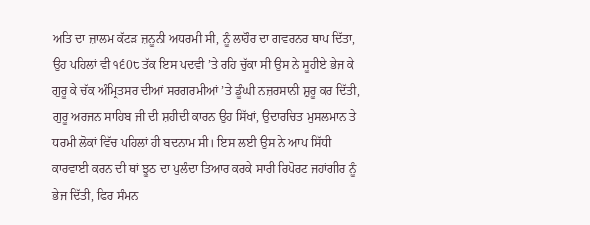ਅਤਿ ਦਾ ਜ਼ਾਲਮ ਕੱਟੜ ਜ਼ਨੂਨੀ ਅਧਰਮੀ ਸੀ, ਨੂੰ ਲਾਹੌਰ ਦਾ ਗਵਰਨਰ ਥਾਪ ਦਿੱਤਾ, ਉਹ ਪਹਿਲਾਂ ਵੀ ੧੬0੮ ਤੱਕ ਇਸ ਪਦਵੀ ’ਤੇ ਰਹਿ ਚੁੱਕਾ ਸੀ ਉਸ ਨੇ ਸੂਹੀਏ ਭੇਜ ਕੇ ਗੁਰੂ ਕੇ ਚੱਕ ਅੰਮ੍ਰਿਤਸਰ ਦੀਆਂ ਸਰਗਰਮੀਆਂ ’ਤੇ ਡੂੰਘੀ ਨਜ਼ਰਸਾਨੀ ਸ਼ੁਰੂ ਕਰ ਦਿੱਤੀ, ਗੁਰੂ ਅਰਜਨ ਸਾਹਿਬ ਜੀ ਦੀ ਸ਼ਹੀਦੀ ਕਾਰਨ ਉਹ ਸਿੱਖਾਂ, ਉਦਾਰਚਿਤ ਮੁਸਲਮਾਨ ਤੇ ਧਰਮੀ ਲੋਕਾਂ ਵਿੱਚ ਪਹਿਲਾਂ ਹੀ ਬਦਨਾਮ ਸੀ। ਇਸ ਲਈ ਉਸ ਨੇ ਆਪ ਸਿੱਧੀ ਕਾਰਵਾਈ ਕਰਨ ਦੀ ਥਾਂ ਝੂਠ ਦਾ ਪੁਲੰਦਾ ਤਿਆਰ ਕਰਕੇ ਸਾਰੀ ਰਿਪੋਰਟ ਜਹਾਂਗੀਰ ਨੂੰ ਭੇਜ ਦਿੱਤੀ, ਫਿਰ ਸੰਮਨ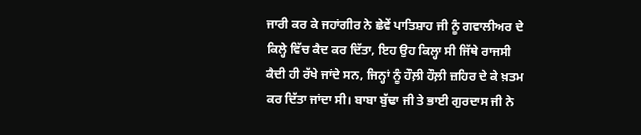ਜਾਰੀ ਕਰ ਕੇ ਜਹਾਂਗੀਰ ਨੇ ਛੇਵੇਂ ਪਾਤਿਸ਼ਾਹ ਜੀ ਨੂੰ ਗਵਾਲੀਅਰ ਦੇ ਕਿਲ੍ਹੇ ਵਿੱਚ ਕੈਦ ਕਰ ਦਿੱਤਾ, ਇਹ ਉਹ ਕਿਲ੍ਹਾ ਸੀ ਜਿੱਥੇ ਰਾਜਸੀ ਕੈਦੀ ਹੀ ਰੱਖੇ ਜਾਂਦੇ ਸਨ, ਜਿਨ੍ਹਾਂ ਨੂੰ ਹੌਲ਼ੀ ਹੌਲ਼ੀ ਜ਼ਹਿਰ ਦੇ ਕੇ ਖ਼ਤਮ ਕਰ ਦਿੱਤਾ ਜਾਂਦਾ ਸੀ। ਬਾਬਾ ਬੁੱਢਾ ਜੀ ਤੇ ਭਾਈ ਗੁਰਦਾਸ ਜੀ ਨੇ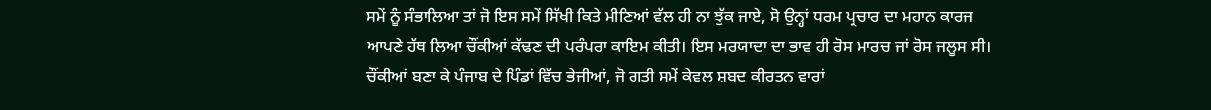ਸਮੇਂ ਨੂੰ ਸੰਭਾਲਿਆ ਤਾਂ ਜੋ ਇਸ ਸਮੇਂ ਸਿੱਖੀ ਕਿਤੇ ਮੀਣਿਆਂ ਵੱਲ ਹੀ ਨਾ ਝੁੱਕ ਜਾਏ, ਸੋ ਉਨ੍ਹਾਂ ਧਰਮ ਪ੍ਰਚਾਰ ਦਾ ਮਹਾਨ ਕਾਰਜ ਆਪਣੇ ਹੱਥ ਲਿਆ ਚੌਂਕੀਆਂ ਕੱਢਣ ਦੀ ਪਰੰਪਰਾ ਕਾਇਮ ਕੀਤੀ। ਇਸ ਮਰਯਾਦਾ ਦਾ ਭਾਵ ਹੀ ਰੋਸ ਮਾਰਚ ਜਾਂ ਰੋਸ ਜਲੂਸ ਸੀ। ਚੌਂਕੀਆਂ ਬਣਾ ਕੇ ਪੰਜਾਬ ਦੇ ਪਿੰਡਾਂ ਵਿੱਚ ਭੇਜੀਆਂ, ਜੋ ਗਤੀ ਸਮੇਂ ਕੇਵਲ ਸ਼ਬਦ ਕੀਰਤਨ ਵਾਰਾਂ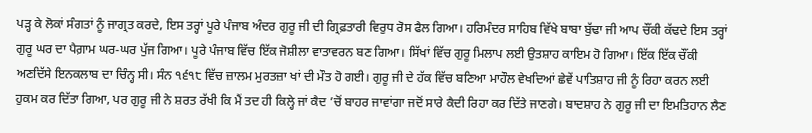ਪੜ੍ਹ ਕੇ ਲੋਕਾਂ ਸੰਗਤਾਂ ਨੂੰ ਜਾਗ੍ਰਤ ਕਰਦੇ, ਇਸ ਤਰ੍ਹਾਂ ਪੂਰੇ ਪੰਜਾਬ ਅੰਦਰ ਗੁਰੂ ਜੀ ਦੀ ਗ੍ਰਿਫ਼ਤਾਰੀ ਵਿਰੁਧ ਰੋਸ ਫੈਲ ਗਿਆ। ਹਰਿਮੰਦਰ ਸਾਹਿਬ ਵਿੱਖੇ ਬਾਬਾ ਬੁੱਢਾ ਜੀ ਆਪ ਚੌਂਕੀ ਕੱਢਦੇ ਇਸ ਤਰ੍ਹਾਂ ਗੁਰੂ ਘਰ ਦਾ ਪੈਗ਼ਾਮ ਘਰ-ਘਰ ਪੁੱਜ ਗਿਆ। ਪੂਰੇ ਪੰਜਾਬ ਵਿੱਚ ਇੱਕ ਜੋਸ਼ੀਲਾ ਵਾਤਾਵਰਨ ਬਣ ਗਿਆ। ਸਿੱਖਾਂ ਵਿੱਚ ਗੁਰੂ ਮਿਲਾਪ ਲਈ ਉਤਸ਼ਾਹ ਕਾਇਮ ਹੋ ਗਿਆ। ਇੱਕ ਇੱਕ ਚੌਂਕੀ ਅਣਦਿੱਸੇ ਇਨਕਲਾਬ ਦਾ ਚਿੰਨ੍ਹ ਸੀ। ਸੰਨ ੧੬੧੮ ਵਿੱਚ ਜ਼ਾਲਮ ਮੁਰਤਜ਼ਾ ਖਾਂ ਦੀ ਮੌਤ ਹੋ ਗਈ। ਗੁਰੂ ਜੀ ਦੇ ਹੱਕ ਵਿੱਚ ਬਣਿਆ ਮਾਹੌਲ ਵੇਖਦਿਆਂ ਛੇਵੇਂ ਪਾਤਿਸ਼ਾਹ ਜੀ ਨੂੰ ਰਿਹਾ ਕਰਨ ਲਈ ਹੁਕਮ ਕਰ ਦਿੱਤਾ ਗਿਆ, ਪਰ ਗੁਰੂ ਜੀ ਨੇ ਸ਼ਰਤ ਰੱਖੀ ਕਿ ਮੈਂ ਤਦ ਹੀ ਕਿਲ੍ਹੇ ਜਾਂ ਕੈਦ ’ਚੋਂ ਬਾਹਰ ਜਾਵਾਂਗਾ ਜਦੋਂ ਸਾਰੇ ਕੈਦੀ ਰਿਹਾ ਕਰ ਦਿੱਤੇ ਜਾਣਗੇ। ਬਾਦਸ਼ਾਹ ਨੇ ਗੁਰੂ ਜੀ ਦਾ ਇਮਤਿਹਾਨ ਲੈਣ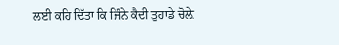ਲਈ ਕਹਿ ਦਿੱਤਾ ਕਿ ਜਿੰਨੇ ਕੈਦੀ ਤੁਹਾਡੇ ਚੋਲ਼ੇ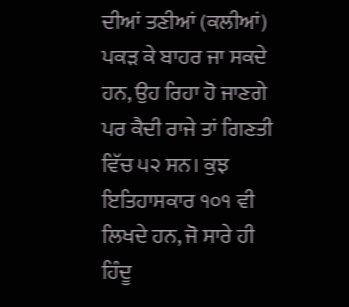ਦੀਆਂ ਤਣੀਆਂ (ਕਲੀਆਂ) ਪਕੜ ਕੇ ਬਾਹਰ ਜਾ ਸਕਦੇ ਹਨ, ਉਹ ਰਿਹਾ ਹੋ ਜਾਣਗੇ ਪਰ ਕੈਦੀ ਰਾਜੇ ਤਾਂ ਗਿਣਤੀ ਵਿੱਚ ੫੨ ਸਨ। ਕੁਝ ਇਤਿਹਾਸਕਾਰ ੧੦੧ ਵੀ ਲਿਖਦੇ ਹਨ, ਜੋ ਸਾਰੇ ਹੀ ਹਿੰਦੂ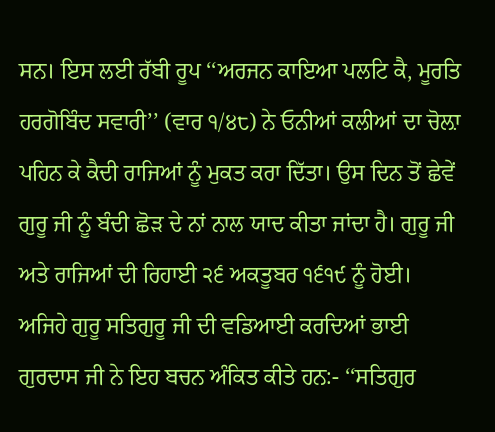ਸਨ। ਇਸ ਲਈ ਰੱਬੀ ਰੂਪ ‘‘ਅਰਜਨ ਕਾਇਆ ਪਲਟਿ ਕੈ, ਮੂਰਤਿ ਹਰਗੋਬਿੰਦ ਸਵਾਰੀ’’ (ਵਾਰ ੧/੪੮) ਨੇ ਓਨੀਆਂ ਕਲੀਆਂ ਦਾ ਚੋਲ਼ਾ ਪਹਿਨ ਕੇ ਕੈਦੀ ਰਾਜਿਆਂ ਨੂੰ ਮੁਕਤ ਕਰਾ ਦਿੱਤਾ। ਉਸ ਦਿਨ ਤੋਂ ਛੇਵੇਂ ਗੁਰੂ ਜੀ ਨੂੰ ਬੰਦੀ ਛੋੜ ਦੇ ਨਾਂ ਨਾਲ ਯਾਦ ਕੀਤਾ ਜਾਂਦਾ ਹੈ। ਗੁਰੂ ਜੀ ਅਤੇ ਰਾਜਿਆਂ ਦੀ ਰਿਹਾਈ ੨੬ ਅਕਤੂਬਰ ੧੬੧੯ ਨੂੰ ਹੋਈ। ਅਜਿਹੇ ਗੁਰੂ ਸਤਿਗੁਰੂ ਜੀ ਦੀ ਵਡਿਆਈ ਕਰਦਿਆਂ ਭਾਈ ਗੁਰਦਾਸ ਜੀ ਨੇ ਇਹ ਬਚਨ ਅੰਕਿਤ ਕੀਤੇ ਹਨ:- ‘‘ਸਤਿਗੁਰ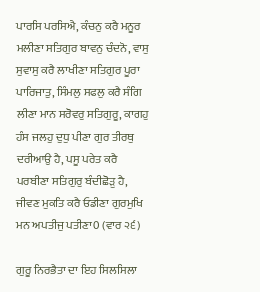ਪਾਰਸਿ ਪਰਸਿਐ, ਕੰਚਨੁ ਕਰੈ ਮਨੂਰ ਮਲੀਣਾ ਸਤਿਗੁਰ ਬਾਵਨੁ ਚੰਦਨੋ, ਵਾਸੁ ਸੁਵਾਸੁ ਕਰੈ ਲਾਖੀਣਾ ਸਤਿਗੁਰ ਪੂਰਾ ਪਾਰਿਜਾਤੁ, ਸਿੰਮਲੁ ਸਫਲੁ ਕਰੈ ਸੰਗਿ ਲੀਣਾ ਮਾਨ ਸਰੋਵਰੁ ਸਤਿਗੁਰੂ, ਕਾਗਹੁ ਹੰਸ ਜਲਹੁ ਦੁਧੁ ਪੀਣਾ ਗੁਰ ਤੀਰਥੁ ਦਰੀਆਉ ਹੈ, ਪਸੂ ਪਰੇਤ ਕਰੈ ਪਰਬੀਣਾ ਸਤਿਗੁਰੁ ਬੰਦੀਛੋੜੁ ਹੈ, ਜੀਵਣ ਮੁਕਤਿ ਕਰੈ ਓਡੀਣਾ ਗੁਰਮੁਖਿ ਮਨ ਅਪਤੀਜੁ ਪਤੀਣਾ0 (ਵਾਰ ੨੬)

ਗੁਰੂ ਨਿਰਭੈਤਾ ਦਾ ਇਹ ਸਿਲਸਿਲਾ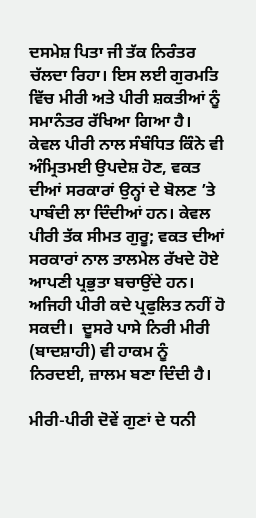ਦਸਮੇਸ਼ ਪਿਤਾ ਜੀ ਤੱਕ ਨਿਰੰਤਰ ਚੱਲਦਾ ਰਿਹਾ। ਇਸ ਲਈ ਗੁਰਮਤਿ ਵਿੱਚ ਮੀਰੀ ਅਤੇ ਪੀਰੀ ਸ਼ਕਤੀਆਂ ਨੂੰ ਸਮਾਨੰਤਰ ਰੱਖਿਆ ਗਿਆ ਹੈ।  ਕੇਵਲ ਪੀਰੀ ਨਾਲ ਸੰਬੰਧਿਤ ਕਿੰਨੇ ਵੀ ਅੰਮ੍ਰਿਤਮਈ ਉਪਦੇਸ਼ ਹੋਣ, ਵਕਤ ਦੀਆਂ ਸਰਕਾਰਾਂ ਉਨ੍ਹਾਂ ਦੇ ਬੋਲਣ ’ਤੇ ਪਾਬੰਦੀ ਲਾ ਦਿੰਦੀਆਂ ਹਨ। ਕੇਵਲ ਪੀਰੀ ਤੱਕ ਸੀਮਤ ਗੁਰੂ; ਵਕਤ ਦੀਆਂ ਸਰਕਾਰਾਂ ਨਾਲ ਤਾਲਮੇਲ ਰੱਖਦੇ ਹੋਏ ਆਪਣੀ ਪ੍ਰਭੁਤਾ ਬਚਾਉਂਦੇ ਹਨ। ਅਜਿਹੀ ਪੀਰੀ ਕਦੇ ਪ੍ਰਫੁਲਿਤ ਨਹੀਂ ਹੋ ਸਕਦੀ।  ਦੂਸਰੇ ਪਾਸੇ ਨਿਰੀ ਮੀਰੀ (ਬਾਦਸ਼ਾਹੀ) ਵੀ ਹਾਕਮ ਨੂੰ ਨਿਰਦਈ, ਜ਼ਾਲਮ ਬਣਾ ਦਿੰਦੀ ਹੈ।

ਮੀਰੀ-ਪੀਰੀ ਦੋਵੇਂ ਗੁਣਾਂ ਦੇ ਧਨੀ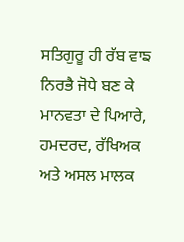ਸਤਿਗੁਰੂ ਹੀ ਰੱਬ ਵਾਙ ਨਿਰਭੈ ਜੋਧੇ ਬਣ ਕੇ ਮਾਨਵਤਾ ਦੇ ਪਿਆਰੇ, ਹਮਦਰਦ, ਰੱਖਿਅਕ ਅਤੇ ਅਸਲ ਮਾਲਕ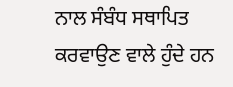ਨਾਲ ਸੰਬੰਧ ਸਥਾਪਿਤ ਕਰਵਾਉਣ ਵਾਲੇ ਹੁੰਦੇ ਹਨ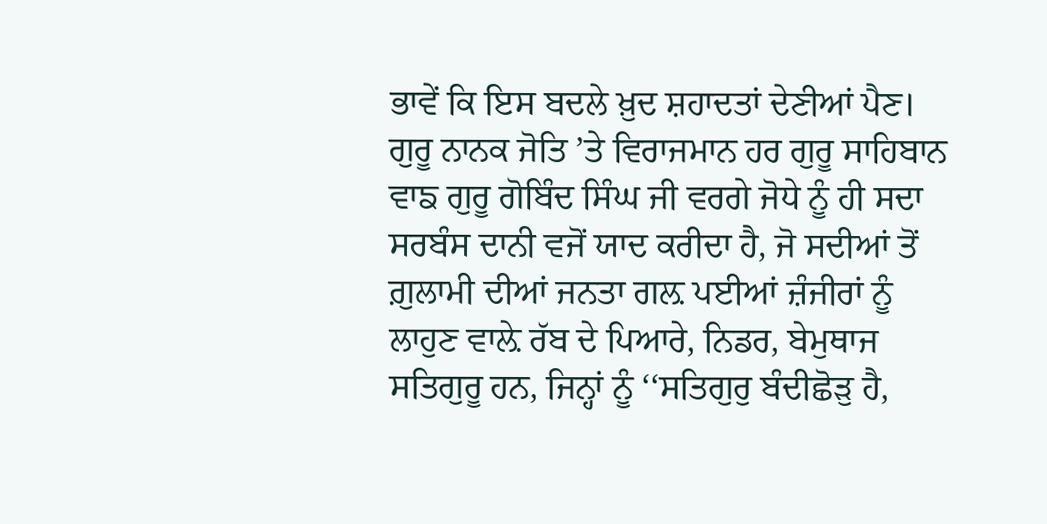ਭਾਵੇਂ ਕਿ ਇਸ ਬਦਲੇ ਖ਼ੁਦ ਸ਼ਹਾਦਤਾਂ ਦੇਣੀਆਂ ਪੈਣ। ਗੁਰੂ ਨਾਨਕ ਜੋਤਿ ’ਤੇ ਵਿਰਾਜਮਾਨ ਹਰ ਗੁਰੂ ਸਾਹਿਬਾਨ ਵਾਙ ਗੁਰੂ ਗੋਬਿੰਦ ਸਿੰਘ ਜੀ ਵਰਗੇ ਜੋਧੇ ਨੂੰ ਹੀ ਸਦਾ ਸਰਬੰਸ ਦਾਨੀ ਵਜੋਂ ਯਾਦ ਕਰੀਦਾ ਹੈ, ਜੋ ਸਦੀਆਂ ਤੋਂ ਗ਼ੁਲਾਮੀ ਦੀਆਂ ਜਨਤਾ ਗਲ਼ ਪਈਆਂ ਜ਼ੰਜੀਰਾਂ ਨੂੰ ਲਾਹੁਣ ਵਾਲ਼ੇ ਰੱਬ ਦੇ ਪਿਆਰੇ, ਨਿਡਰ, ਬੇਮੁਥਾਜ ਸਤਿਗੁਰੂ ਹਨ, ਜਿਨ੍ਹਾਂ ਨੂੰ ‘‘ਸਤਿਗੁਰੁ ਬੰਦੀਛੋੜੁ ਹੈ,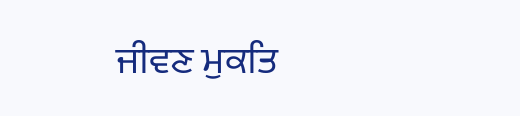ਜੀਵਣ ਮੁਕਤਿ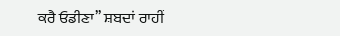ਕਰੈ ਓਡੀਣਾ’’ ਸ਼ਬਦਾਂ ਰਾਹੀਂ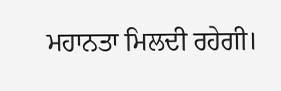ਮਹਾਨਤਾ ਮਿਲਦੀ ਰਹੇਗੀ।